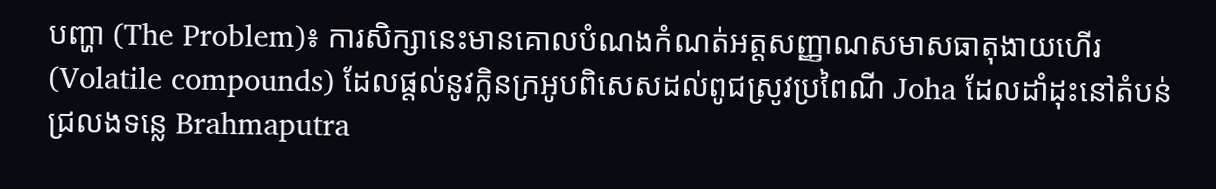បញ្ហា (The Problem)៖ ការសិក្សានេះមានគោលបំណងកំណត់អត្តសញ្ញាណសមាសធាតុងាយហើរ (Volatile compounds) ដែលផ្តល់នូវក្លិនក្រអូបពិសេសដល់ពូជស្រូវប្រពៃណី Joha ដែលដាំដុះនៅតំបន់ជ្រលងទន្លេ Brahmaputra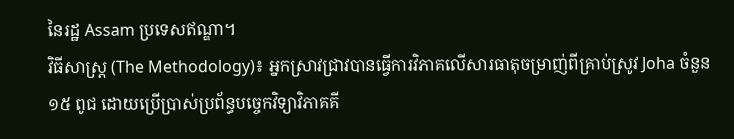នៃរដ្ឋ Assam ប្រទេសឥណ្ឌា។
វិធីសាស្ត្រ (The Methodology)៖ អ្នកស្រាវជ្រាវបានធ្វើការវិភាគលើសារធាតុចម្រាញ់ពីគ្រាប់ស្រូវ Joha ចំនួន ១៥ ពូជ ដោយប្រើប្រាស់ប្រព័ន្ធបច្ចេកវិទ្យាវិភាគគី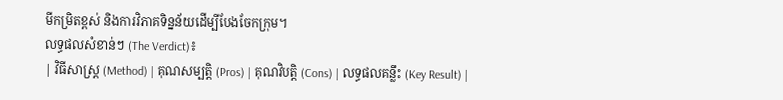មីកម្រិតខ្ពស់ និងការវិភាគទិន្នន័យដើម្បីបែងចែកក្រុម។
លទ្ធផលសំខាន់ៗ (The Verdict)៖
| វិធីសាស្ត្រ (Method) | គុណសម្បត្តិ (Pros) | គុណវិបត្តិ (Cons) | លទ្ធផលគន្លឹះ (Key Result) |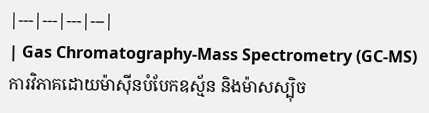|---|---|---|---|
| Gas Chromatography-Mass Spectrometry (GC-MS) ការវិភាគដោយម៉ាស៊ីនបំបែកឧស្ម័ន និងម៉ាសស្ប៉ិច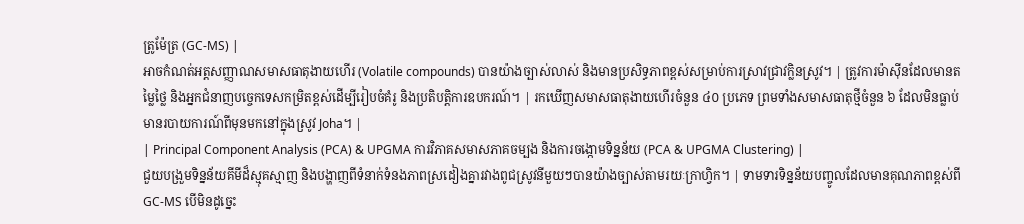ត្រូម៉ែត្រ (GC-MS) |
អាចកំណត់អត្តសញ្ញាណសមាសធាតុងាយហើរ (Volatile compounds) បានយ៉ាងច្បាស់លាស់ និងមានប្រសិទ្ធភាពខ្ពស់សម្រាប់ការស្រាវជ្រាវក្លិនស្រូវ។ | ត្រូវការម៉ាស៊ីនដែលមានតម្លៃថ្លៃ និងអ្នកជំនាញបច្ចេកទេសកម្រិតខ្ពស់ដើម្បីរៀបចំគំរូ និងប្រតិបត្តិការឧបករណ៍។ | រកឃើញសមាសធាតុងាយហើរចំនួន ៤០ ប្រភេទ ព្រមទាំងសមាសធាតុថ្មីចំនួន ៦ ដែលមិនធ្លាប់មានរបាយការណ៍ពីមុនមកនៅក្នុងស្រូវ Joha។ |
| Principal Component Analysis (PCA) & UPGMA ការវិភាគសមាសភាគចម្បង និងការចង្កោមទិន្នន័យ (PCA & UPGMA Clustering) |
ជួយបង្រួមទិន្នន័យគីមីដ៏ស្មុគស្មាញ និងបង្ហាញពីទំនាក់ទំនងភាពស្រដៀងគ្នារវាងពូជស្រូវនីមួយៗបានយ៉ាងច្បាស់តាមរយៈក្រាហ្វិក។ | ទាមទារទិន្នន័យបញ្ចូលដែលមានគុណភាពខ្ពស់ពី GC-MS បើមិនដូច្នេះ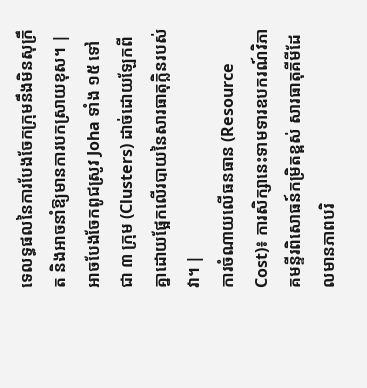ទេលទ្ធផលនៃការបែងចែកក្រុមនឹងមិនសុក្រឹត និងអាចនាំឱ្យមានការបកស្រាយខុស។ | អាចបែងចែកពូជស្រូវ Joha ទាំង ១៥ ទៅជា ៣ ក្រុម (Clusters) ដាច់ដោយឡែកពីគ្នាដោយផ្អែកលើរបាយនៃសារធាតុក្លិនរបស់វា។ |
ការចំណាយលើធនធាន (Resource Cost)៖ ការសិក្សានេះទាមទារឧបករណ៍វិភាគមន្ទីរពិសោធន៍កម្រិតខ្ពស់ សារធាតុគីមីដែលមានភាពបរិ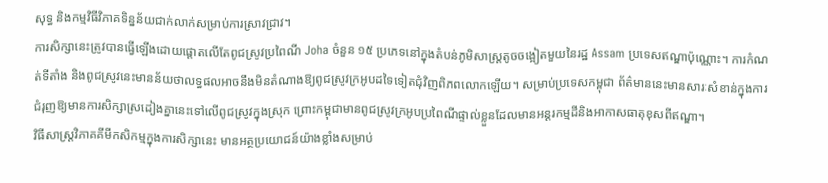សុទ្ធ និងកម្មវិធីវិភាគទិន្នន័យជាក់លាក់សម្រាប់ការស្រាវជ្រាវ។
ការសិក្សានេះត្រូវបានធ្វើឡើងដោយផ្តោតលើតែពូជស្រូវប្រពៃណី Joha ចំនួន ១៥ ប្រភេទនៅក្នុងតំបន់ភូមិសាស្ត្រតូចចង្អៀតមួយនៃរដ្ឋ Assam ប្រទេសឥណ្ឌាប៉ុណ្ណោះ។ ការកំណត់ទីតាំង និងពូជស្រូវនេះមានន័យថាលទ្ធផលអាចនឹងមិនតំណាងឱ្យពូជស្រូវក្រអូបដទៃទៀតជុំវិញពិភពលោកឡើយ។ សម្រាប់ប្រទេសកម្ពុជា ព័ត៌មាននេះមានសារៈសំខាន់ក្នុងការជំរុញឱ្យមានការសិក្សាស្រដៀងគ្នានេះទៅលើពូជស្រូវក្នុងស្រុក ព្រោះកម្ពុជាមានពូជស្រូវក្រអូបប្រពៃណីផ្ទាល់ខ្លួនដែលមានអន្តរកម្មដីនិងអាកាសធាតុខុសពីឥណ្ឌា។
វិធីសាស្ត្រវិភាគគីមីកសិកម្មក្នុងការសិក្សានេះ មានអត្ថប្រយោជន៍យ៉ាងខ្លាំងសម្រាប់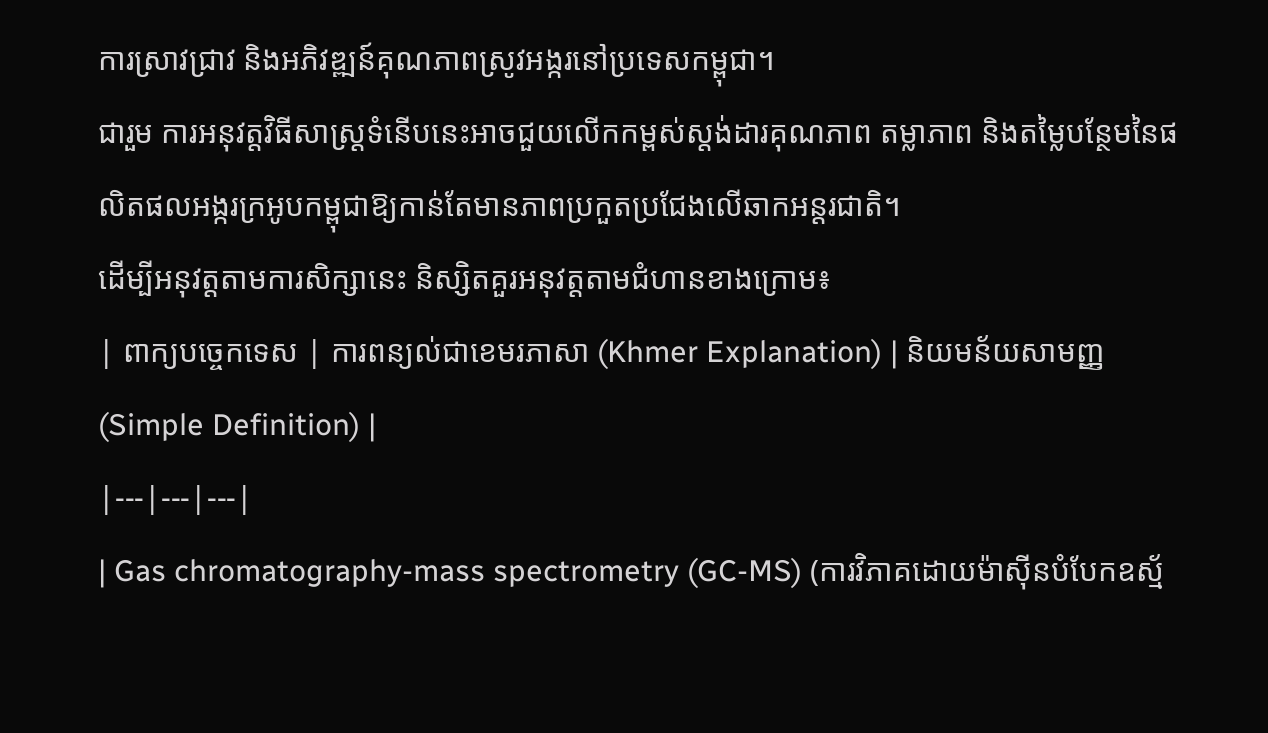ការស្រាវជ្រាវ និងអភិវឌ្ឍន៍គុណភាពស្រូវអង្ករនៅប្រទេសកម្ពុជា។
ជារួម ការអនុវត្តវិធីសាស្ត្រទំនើបនេះអាចជួយលើកកម្ពស់ស្តង់ដារគុណភាព តម្លាភាព និងតម្លៃបន្ថែមនៃផលិតផលអង្ករក្រអូបកម្ពុជាឱ្យកាន់តែមានភាពប្រកួតប្រជែងលើឆាកអន្តរជាតិ។
ដើម្បីអនុវត្តតាមការសិក្សានេះ និស្សិតគួរអនុវត្តតាមជំហានខាងក្រោម៖
| ពាក្យបច្ចេកទេស | ការពន្យល់ជាខេមរភាសា (Khmer Explanation) | និយមន័យសាមញ្ញ (Simple Definition) |
|---|---|---|
| Gas chromatography-mass spectrometry (GC-MS) (ការវិភាគដោយម៉ាស៊ីនបំបែកឧស្ម័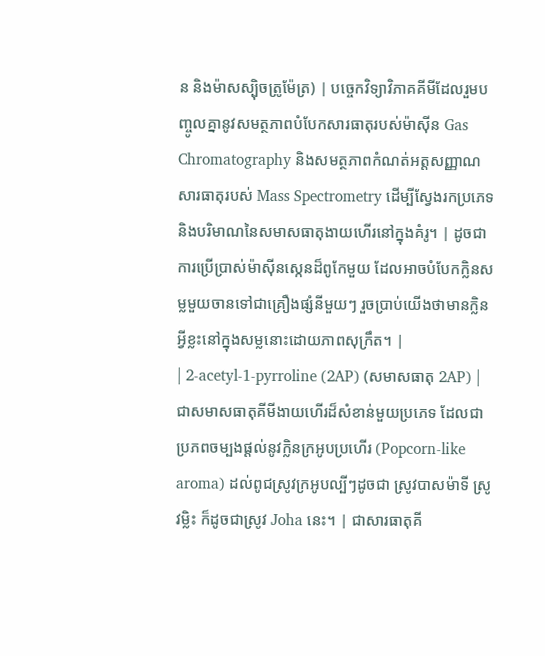ន និងម៉ាសស្ប៉ិចត្រូម៉ែត្រ) | បច្ចេកវិទ្យាវិភាគគីមីដែលរួមបញ្ចូលគ្នានូវសមត្ថភាពបំបែកសារធាតុរបស់ម៉ាស៊ីន Gas Chromatography និងសមត្ថភាពកំណត់អត្តសញ្ញាណសារធាតុរបស់ Mass Spectrometry ដើម្បីស្វែងរកប្រភេទ និងបរិមាណនៃសមាសធាតុងាយហើរនៅក្នុងគំរូ។ | ដូចជាការប្រើប្រាស់ម៉ាស៊ីនស្កេនដ៏ពូកែមួយ ដែលអាចបំបែកក្លិនសម្លមួយចានទៅជាគ្រឿងផ្សំនីមួយៗ រួចប្រាប់យើងថាមានក្លិនអ្វីខ្លះនៅក្នុងសម្លនោះដោយភាពសុក្រឹត។ |
| 2-acetyl-1-pyrroline (2AP) (សមាសធាតុ 2AP) | ជាសមាសធាតុគីមីងាយហើរដ៏សំខាន់មួយប្រភេទ ដែលជាប្រភពចម្បងផ្តល់នូវក្លិនក្រអូបប្រហើរ (Popcorn-like aroma) ដល់ពូជស្រូវក្រអូបល្បីៗដូចជា ស្រូវបាសម៉ាទី ស្រូវម្លិះ ក៏ដូចជាស្រូវ Joha នេះ។ | ជាសារធាតុគី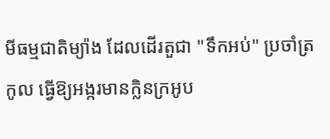មីធម្មជាតិម្យ៉ាង ដែលដើរតួជា "ទឹកអប់" ប្រចាំត្រកូល ធ្វើឱ្យអង្ករមានក្លិនក្រអូប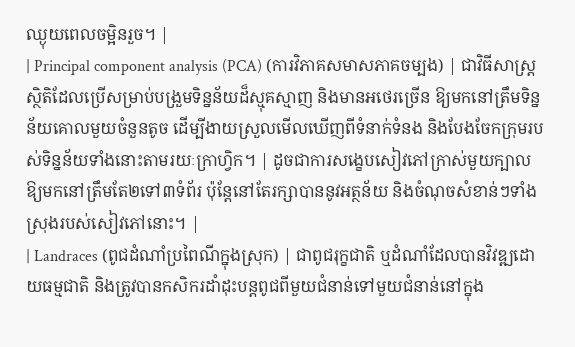ឈ្ងុយពេលចម្អិនរួច។ |
| Principal component analysis (PCA) (ការវិភាគសមាសភាគចម្បង) | ជាវិធីសាស្ត្រស្ថិតិដែលប្រើសម្រាប់បង្រួមទិន្នន័យដ៏ស្មុគស្មាញ និងមានអថេរច្រើន ឱ្យមកនៅត្រឹមទិន្នន័យគោលមួយចំនួនតូច ដើម្បីងាយស្រួលមើលឃើញពីទំនាក់ទំនង និងបែងចែកក្រុមរបស់ទិន្នន័យទាំងនោះតាមរយៈក្រាហ្វិក។ | ដូចជាការសង្ខេបសៀវភៅក្រាស់មួយក្បាលឱ្យមកនៅត្រឹមតែ២ទៅ៣ទំព័រ ប៉ុន្តែនៅតែរក្សាបាននូវអត្ថន័យ និងចំណុចសំខាន់ៗទាំងស្រុងរបស់សៀវភៅនោះ។ |
| Landraces (ពូជដំណាំប្រពៃណីក្នុងស្រុក) | ជាពូជរុក្ខជាតិ ឬដំណាំដែលបានវិវឌ្ឍដោយធម្មជាតិ និងត្រូវបានកសិករដាំដុះបន្តពូជពីមួយជំនាន់ទៅមួយជំនាន់នៅក្នុង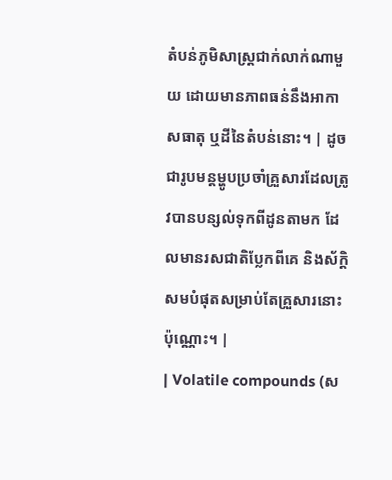តំបន់ភូមិសាស្ត្រជាក់លាក់ណាមួយ ដោយមានភាពធន់នឹងអាកាសធាតុ ឬដីនៃតំបន់នោះ។ | ដូចជារូបមន្តម្ហូបប្រចាំគ្រួសារដែលត្រូវបានបន្សល់ទុកពីដូនតាមក ដែលមានរសជាតិប្លែកពីគេ និងស័ក្តិសមបំផុតសម្រាប់តែគ្រួសារនោះប៉ុណ្ណោះ។ |
| Volatile compounds (ស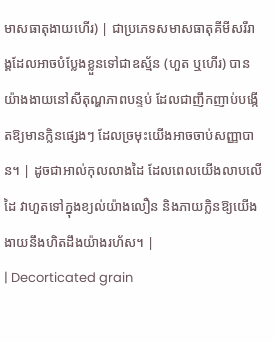មាសធាតុងាយហើរ) | ជាប្រភេទសមាសធាតុគីមីសរីរាង្គដែលអាចបំប្លែងខ្លួនទៅជាឧស្ម័ន (ហួត ឬហើរ) បានយ៉ាងងាយនៅសីតុណ្ហភាពបន្ទប់ ដែលជាញឹកញាប់បង្កើតឱ្យមានក្លិនផ្សេងៗ ដែលច្រមុះយើងអាចចាប់សញ្ញាបាន។ | ដូចជាអាល់កុលលាងដៃ ដែលពេលយើងលាបលើដៃ វាហួតទៅក្នុងខ្យល់យ៉ាងលឿន និងភាយក្លិនឱ្យយើងងាយនឹងហិតដឹងយ៉ាងរហ័ស។ |
| Decorticated grain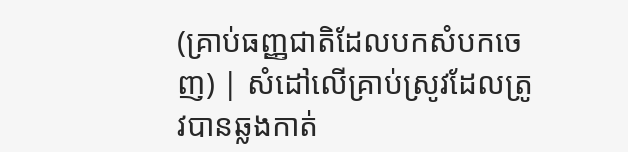(គ្រាប់ធញ្ញជាតិដែលបកសំបកចេញ) | សំដៅលើគ្រាប់ស្រូវដែលត្រូវបានឆ្លងកាត់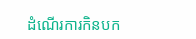ដំណើរការកិនបក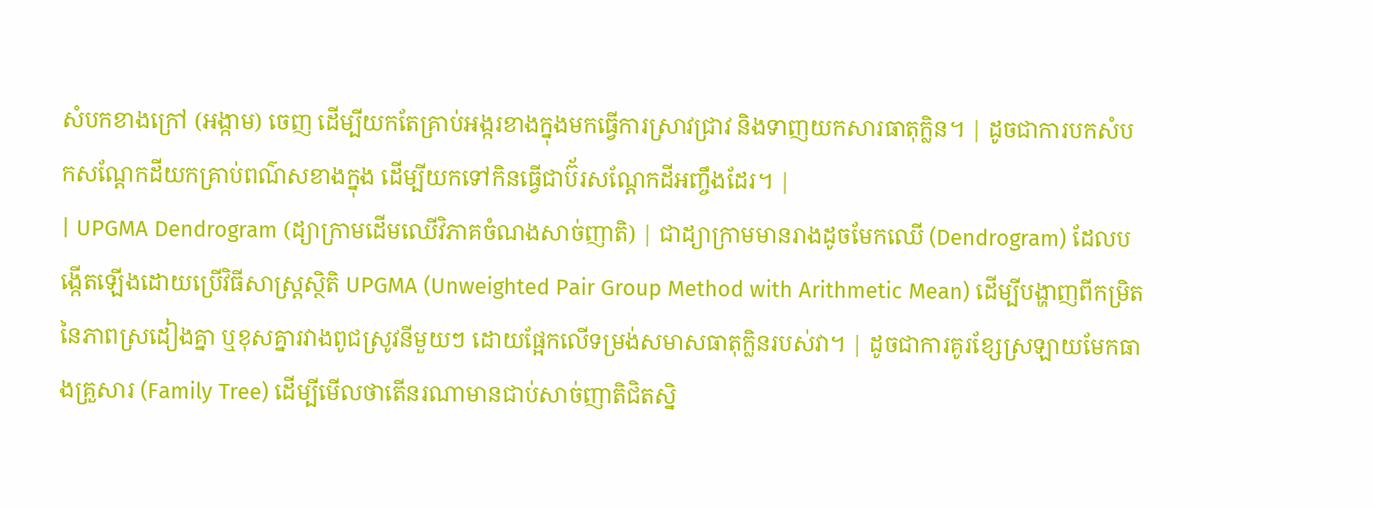សំបកខាងក្រៅ (អង្កាម) ចេញ ដើម្បីយកតែគ្រាប់អង្ករខាងក្នុងមកធ្វើការស្រាវជ្រាវ និងទាញយកសារធាតុក្លិន។ | ដូចជាការបកសំបកសណ្តែកដីយកគ្រាប់ពណ៌សខាងក្នុង ដើម្បីយកទៅកិនធ្វើជាប៊័រសណ្តែកដីអញ្ចឹងដែរ។ |
| UPGMA Dendrogram (ដ្យាក្រាមដើមឈើវិភាគចំណងសាច់ញាតិ) | ជាដ្យាក្រាមមានរាងដូចមែកឈើ (Dendrogram) ដែលបង្កើតឡើងដោយប្រើវិធីសាស្ត្រស្ថិតិ UPGMA (Unweighted Pair Group Method with Arithmetic Mean) ដើម្បីបង្ហាញពីកម្រិតនៃភាពស្រដៀងគ្នា ឬខុសគ្នារវាងពូជស្រូវនីមួយៗ ដោយផ្អែកលើទម្រង់សមាសធាតុក្លិនរបស់វា។ | ដូចជាការគូរខ្សែស្រឡាយមែកធាងគ្រួសារ (Family Tree) ដើម្បីមើលថាតើនរណាមានជាប់សាច់ញាតិជិតស្និ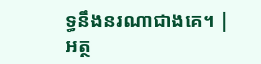ទ្ធនឹងនរណាជាងគេ។ |
អត្ថ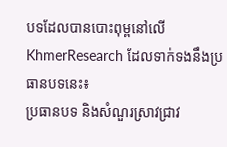បទដែលបានបោះពុម្ពនៅលើ KhmerResearch ដែលទាក់ទងនឹងប្រធានបទនេះ៖
ប្រធានបទ និងសំណួរស្រាវជ្រាវ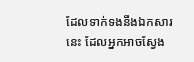ដែលទាក់ទងនឹងឯកសារនេះ ដែលអ្នកអាចស្វែង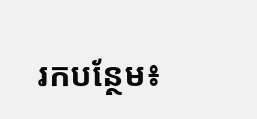រកបន្ថែម៖